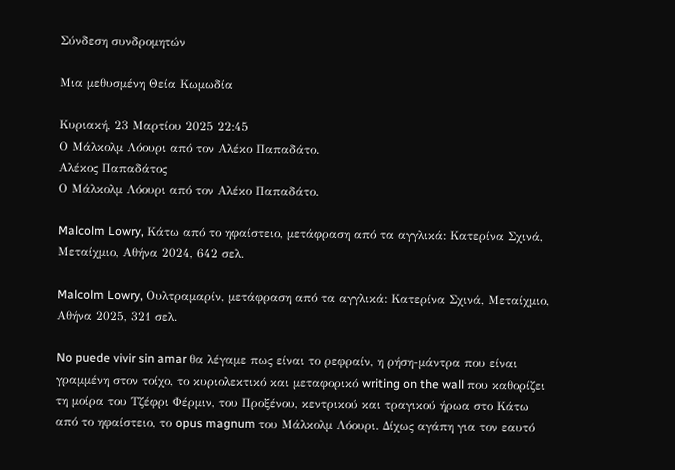Σύνδεση συνδρομητών

Μια μεθυσμένη Θεία Κωμωδία

Κυριακή, 23 Μαρτίου 2025 22:45
Ο Μάλκολμ Λόουρι από τον Αλέκο Παπαδάτο.
Αλέκος Παπαδάτος
Ο Μάλκολμ Λόουρι από τον Αλέκο Παπαδάτο.

Malcolm Lowry, Κάτω από το ηφαίστειο, μετάφραση από τα αγγλικά: Κατερίνα Σχινά, Μεταίχμιο, Αθήνα 2024, 642 σελ.

Malcolm Lowry, Ουλτραμαρίν, μετάφραση από τα αγγλικά: Κατερίνα Σχινά, Μεταίχμιο, Αθήνα 2025, 321 σελ.

No puede vivir sin amar θα λέγαμε πως είναι το ρεφραίν, η ρήση-μάντρα που είναι γραμμένη στον τοίχο, το κυριολεκτικό και μεταφορικό writing on the wall που καθορίζει τη μοίρα του Τζέφρι Φέρμιν, του Προξένου, κεντρικού και τραγικού ήρωα στο Κάτω από το ηφαίστειο, το opus magnum του Μάλκολμ Λόουρι. Δίχως αγάπη για τον εαυτό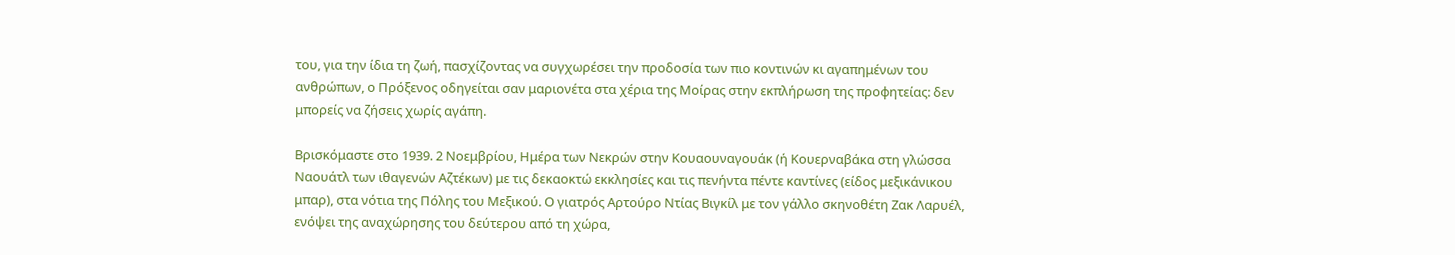του, για την ίδια τη ζωή, πασχίζοντας να συγχωρέσει την προδοσία των πιο κοντινών κι αγαπημένων του ανθρώπων, ο Πρόξενος οδηγείται σαν μαριονέτα στα χέρια της Μοίρας στην εκπλήρωση της προφητείας: δεν μπορείς να ζήσεις χωρίς αγάπη.

Βρισκόμαστε στο 1939. 2 Νοεμβρίου, Ημέρα των Νεκρών στην Κουαουναγουάκ (ή Κουερναβάκα στη γλώσσα Ναουάτλ των ιθαγενών Αζτέκων) με τις δεκαοκτώ εκκλησίες και τις πενήντα πέντε καντίνες (είδος μεξικάνικου μπαρ), στα νότια της Πόλης του Μεξικού. Ο γιατρός Αρτούρο Ντίας Βιγκίλ με τον γάλλο σκηνοθέτη Ζακ Λαρυέλ, ενόψει της αναχώρησης του δεύτερου από τη χώρα,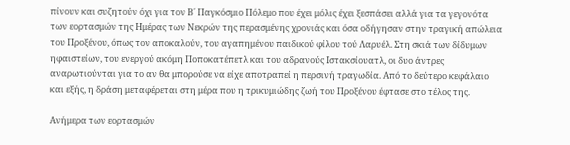πίνουν και συζητούν όχι για τον Β΄ Παγκόσμιο Πόλεμο που έχει μόλις έχει ξεσπάσει αλλά για τα γεγονότα των εορτασμών της Ημέρας των Νεκρών της περασμένης χρονιάς και όσα οδήγησαν στην τραγική απώλεια του Προξένου, όπως τον αποκαλούν, του αγαπημένου παιδικού φίλου τού Λαρυέλ. Στη σκιά των δίδυμων ηφαιστείων, του ενεργού ακόμη Ποποκατέπετλ και του αδρανούς Ιστακσίουατλ, οι δυο άντρες αναρωτιούνται για το αν θα μπορούσε να είχε αποτραπεί η περσινή τραγωδία. Από το δεύτερο κεφάλαιο και εξής, η δράση μεταφέρεται στη μέρα που η τρικυμιώδης ζωή του Προξένου έφτασε στο τέλος της.

Ανήμερα των εορτασμών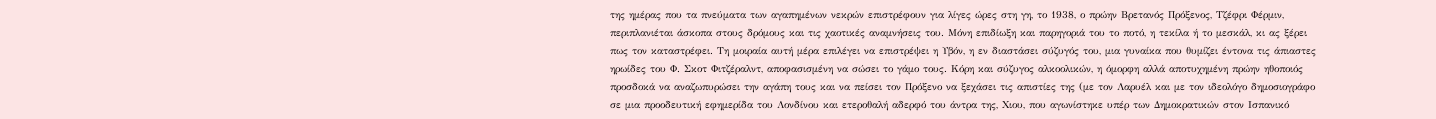της ημέρας που τα πνεύματα των αγαπημένων νεκρών επιστρέφουν για λίγες ώρες στη γη, το 1938, ο πρώην Βρετανός Πρόξενος, Τζέφρι Φέρμιν, περιπλανιέται άσκοπα στους δρόμους και τις χαοτικές αναμνήσεις του. Μόνη επιδίωξη και παρηγοριά του το ποτό, η τεκίλα ή το μεσκάλ, κι ας ξέρει πως τον καταστρέφει. Τη μοιραία αυτή μέρα επιλέγει να επιστρέψει η Υβόν, η εν διαστάσει σύζυγός του, μια γυναίκα που θυμίζει έντονα τις άπιαστες ηρωίδες του Φ. Σκοτ Φιτζέραλντ, αποφασισμένη να σώσει το γάμο τους. Κόρη και σύζυγος αλκοολικών, η όμορφη αλλά αποτυχημένη πρώην ηθοποιός προσδοκά να αναζωπυρώσει την αγάπη τους και να πείσει τον Πρόξενο να ξεχάσει τις απιστίες της (με τον Λαρυέλ και με τον ιδεολόγο δημοσιογράφο σε μια προοδευτική εφημερίδα του Λονδίνου και ετεροθαλή αδερφό του άντρα της, Χιου, που αγωνίστηκε υπέρ των Δημοκρατικών στον Ισπανικό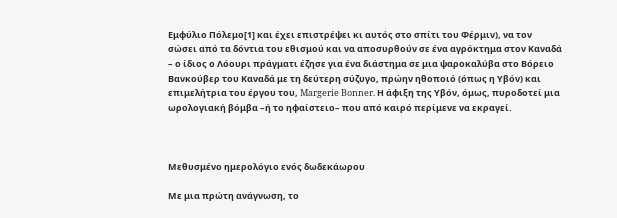Εμφύλιο Πόλεμο[1] και έχει επιστρέψει κι αυτός στο σπίτι του Φέρμιν), να τον σώσει από τα δόντια του εθισμού και να αποσυρθούν σε ένα αγρόκτημα στον Καναδά – ο ίδιος ο Λόουρι πράγματι έζησε για ένα διάστημα σε μια ψαροκαλύβα στο Βόρειο Βανκούβερ του Καναδά με τη δεύτερη σύζυγο, πρώην ηθοποιό (όπως η Υβόν) και επιμελήτρια του έργου του, Margerie Bonner. Η άφιξη της Υβόν, όμως, πυροδοτεί μια ωρολογιακή βόμβα –ή το ηφαίστειο– που από καιρό περίμενε να εκραγεί.



Μεθυσμένο ημερολόγιο ενός δωδεκάωρου

Με μια πρώτη ανάγνωση, το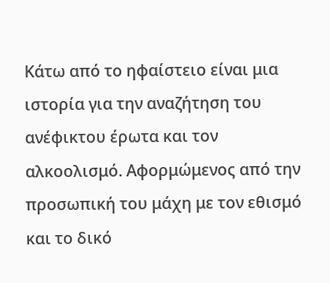Κάτω από το ηφαίστειο είναι μια ιστορία για την αναζήτηση του ανέφικτου έρωτα και τον αλκοολισμό. Αφορμώμενος από την προσωπική του μάχη με τον εθισμό και το δικό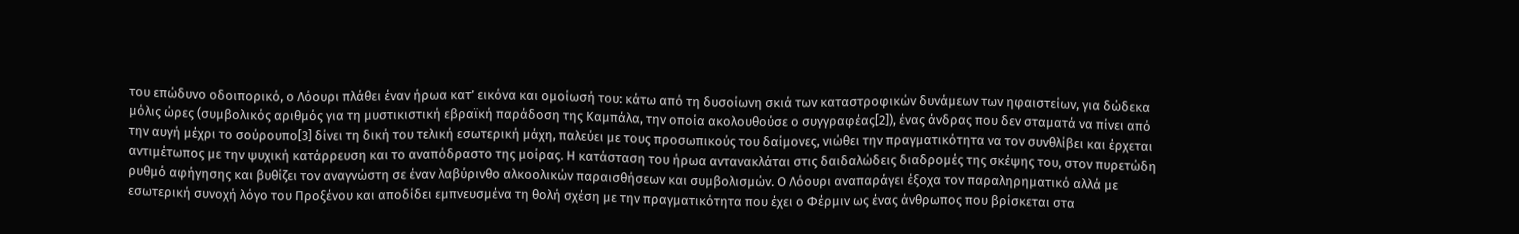του επώδυνο οδοιπορικό, ο Λόουρι πλάθει έναν ήρωα κατ’ εικόνα και ομοίωσή του: κάτω από τη δυσοίωνη σκιά των καταστροφικών δυνάμεων των ηφαιστείων, για δώδεκα μόλις ώρες (συμβολικός αριθμός για τη μυστικιστική εβραϊκή παράδοση της Καμπάλα, την οποία ακολουθούσε ο συγγραφέας[2]), ένας άνδρας που δεν σταματά να πίνει από την αυγή μέχρι το σούρουπο[3] δίνει τη δική του τελική εσωτερική μάχη, παλεύει με τους προσωπικούς του δαίμονες, νιώθει την πραγματικότητα να τον συνθλίβει και έρχεται αντιμέτωπος με την ψυχική κατάρρευση και το αναπόδραστο της μοίρας. Η κατάσταση του ήρωα αντανακλάται στις δαιδαλώδεις διαδρομές της σκέψης του, στον πυρετώδη ρυθμό αφήγησης και βυθίζει τον αναγνώστη σε έναν λαβύρινθο αλκοολικών παραισθήσεων και συμβολισμών. Ο Λόουρι αναπαράγει έξοχα τον παραληρηματικό αλλά με εσωτερική συνοχή λόγο του Προξένου και αποδίδει εμπνευσμένα τη θολή σχέση με την πραγματικότητα που έχει ο Φέρμιν ως ένας άνθρωπος που βρίσκεται στα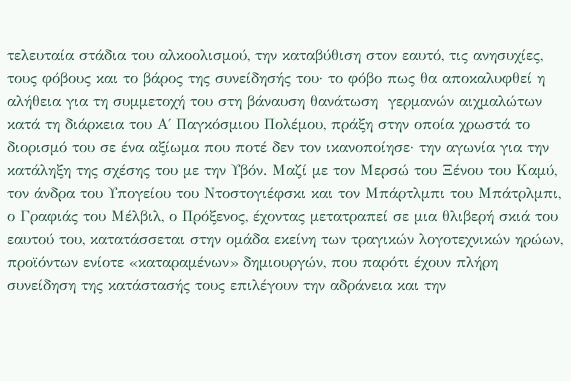τελευταία στάδια του αλκοολισμού, την καταβύθιση στον εαυτό, τις ανησυχίες, τους φόβους και το βάρος της συνείδησής του· το φόβο πως θα αποκαλυφθεί η αλήθεια για τη συμμετοχή του στη βάναυση θανάτωση  γερμανών αιχμαλώτων κατά τη διάρκεια του Α΄ Παγκόσμιου Πολέμου, πράξη στην οποία χρωστά το διορισμό του σε ένα αξίωμα που ποτέ δεν τον ικανοποίησε· την αγωνία για την κατάληξη της σχέσης του με την Υβόν. Μαζί με τον Μερσώ του Ξένου του Καμύ, τον άνδρα του Υπογείου του Ντοστογιέφσκι και τον Μπάρτλμπι του Μπάτρλμπι, ο Γραφιάς του Μέλβιλ, ο Πρόξενος, έχοντας μετατραπεί σε μια θλιβερή σκιά του εαυτού του, κατατάσσεται στην ομάδα εκείνη των τραγικών λογοτεχνικών ηρώων, προϊόντων ενίοτε «καταραμένων» δημιουργών, που παρότι έχουν πλήρη συνείδηση της κατάστασής τους επιλέγουν την αδράνεια και την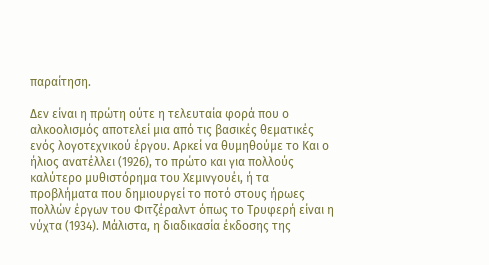παραίτηση.

Δεν είναι η πρώτη ούτε η τελευταία φορά που ο αλκοολισμός αποτελεί μια από τις βασικές θεματικές ενός λογοτεχνικού έργου. Αρκεί να θυμηθούμε το Και ο ήλιος ανατέλλει (1926), το πρώτο και για πολλούς καλύτερο μυθιστόρημα του Χεμινγουέι, ή τα προβλήματα που δημιουργεί το ποτό στους ήρωες πολλών έργων του Φιτζέραλντ όπως το Τρυφερή είναι η νύχτα (1934). Μάλιστα, η διαδικασία έκδοσης της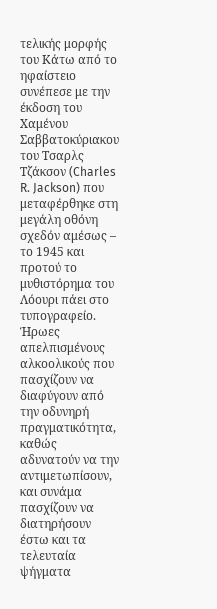τελικής μορφής του Κάτω από το ηφαίστειο συνέπεσε με την έκδοση του Χαμένου Σαββατοκύριακου του Τσαρλς Τζάκσον (Charles R. Jackson) που μεταφέρθηκε στη μεγάλη οθόνη σχεδόν αμέσως – το 1945 και προτού το μυθιστόρημα του Λόουρι πάει στο τυπογραφείο. Ήρωες απελπισμένους αλκοολικούς που πασχίζουν να διαφύγουν από την οδυνηρή πραγματικότητα, καθώς αδυνατούν να την αντιμετωπίσουν, και συνάμα πασχίζουν να διατηρήσουν έστω και τα τελευταία ψήγματα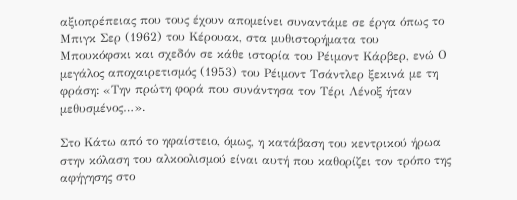αξιοπρέπειας που τους έχουν απομείνει συναντάμε σε έργα όπως το Μπιγκ Σερ (1962) του Κέρουακ, στα μυθιστορήματα του Μπουκόφσκι και σχεδόν σε κάθε ιστορία του Ρέιμοντ Κάρβερ, ενώ Ο μεγάλος αποχαιρετισμός (1953) του Ρέιμοντ Τσάντλερ ξεκινά με τη φράση: «Την πρώτη φορά που συνάντησα τον Τέρι Λένοξ ήταν μεθυσμένος…».

Στο Κάτω από το ηφαίστειο, όμως, η κατάβαση του κεντρικού ήρωα στην κόλαση του αλκοολισμού είναι αυτή που καθορίζει τον τρόπο της αφήγησης στο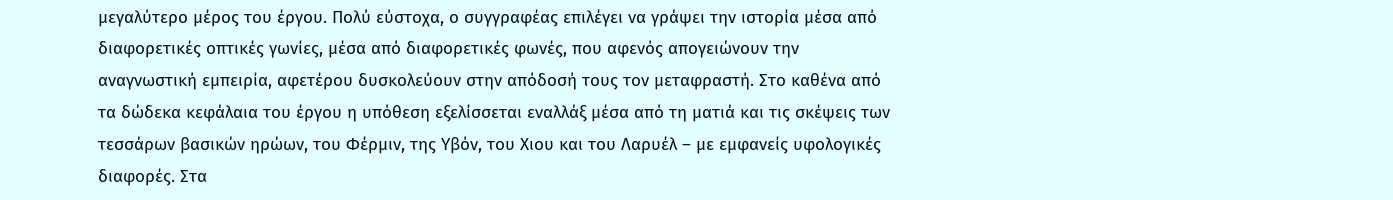μεγαλύτερο μέρος του έργου. Πολύ εύστοχα, ο συγγραφέας επιλέγει να γράψει την ιστορία μέσα από διαφορετικές οπτικές γωνίες, μέσα από διαφορετικές φωνές, που αφενός απογειώνουν την αναγνωστική εμπειρία, αφετέρου δυσκολεύουν στην απόδοσή τους τον μεταφραστή. Στο καθένα από τα δώδεκα κεφάλαια του έργου η υπόθεση εξελίσσεται εναλλάξ μέσα από τη ματιά και τις σκέψεις των τεσσάρων βασικών ηρώων, του Φέρμιν, της Υβόν, του Χιου και του Λαρυέλ – με εμφανείς υφολογικές διαφορές. Στα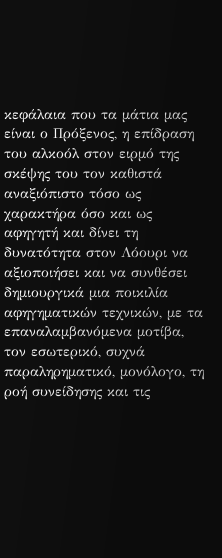κεφάλαια που τα μάτια μας είναι ο Πρόξενος, η επίδραση του αλκοόλ στον ειρμό της σκέψης του τον καθιστά αναξιόπιστο τόσο ως χαρακτήρα όσο και ως αφηγητή και δίνει τη δυνατότητα στον Λόουρι να αξιοποιήσει και να συνθέσει δημιουργικά μια ποικιλία αφηγηματικών τεχνικών, με τα επαναλαμβανόμενα μοτίβα, τον εσωτερικό, συχνά παραληρηματικό, μονόλογο, τη ροή συνείδησης και τις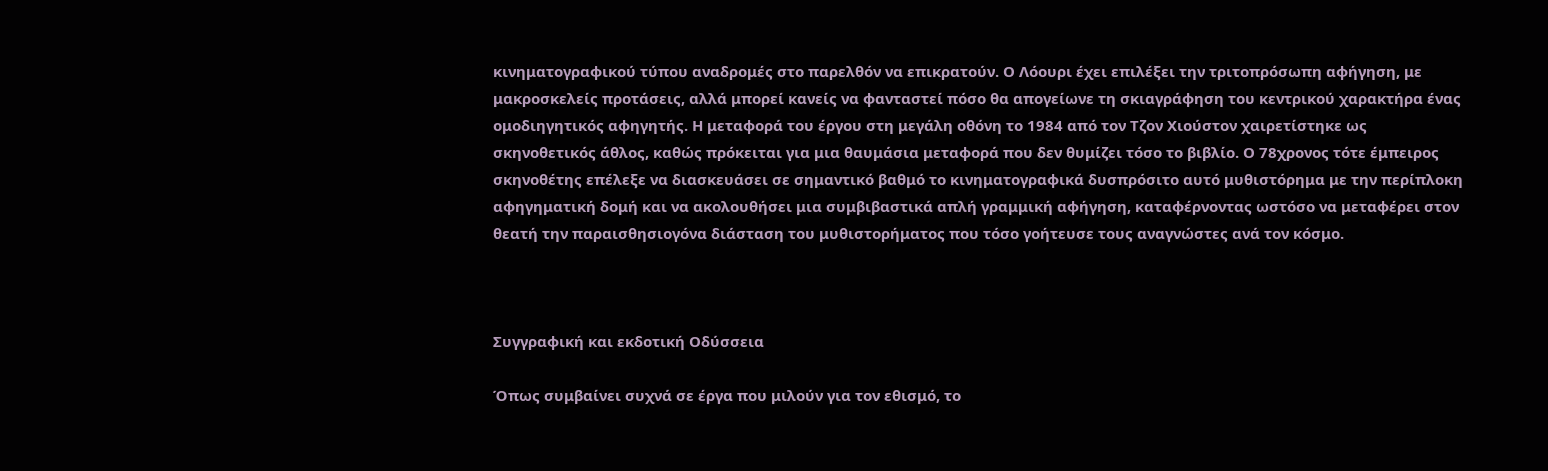κινηματογραφικού τύπου αναδρομές στο παρελθόν να επικρατούν. Ο Λόουρι έχει επιλέξει την τριτοπρόσωπη αφήγηση, με μακροσκελείς προτάσεις, αλλά μπορεί κανείς να φανταστεί πόσο θα απογείωνε τη σκιαγράφηση του κεντρικού χαρακτήρα ένας ομοδιηγητικός αφηγητής. Η μεταφορά του έργου στη μεγάλη οθόνη το 1984 από τον Τζον Χιούστον χαιρετίστηκε ως σκηνοθετικός άθλος, καθώς πρόκειται για μια θαυμάσια μεταφορά που δεν θυμίζει τόσο το βιβλίο. Ο 78χρονος τότε έμπειρος σκηνοθέτης επέλεξε να διασκευάσει σε σημαντικό βαθμό το κινηματογραφικά δυσπρόσιτο αυτό μυθιστόρημα με την περίπλοκη αφηγηματική δομή και να ακολουθήσει μια συμβιβαστικά απλή γραμμική αφήγηση, καταφέρνοντας ωστόσο να μεταφέρει στον θεατή την παραισθησιογόνα διάσταση του μυθιστορήματος που τόσο γοήτευσε τους αναγνώστες ανά τον κόσμο.



Συγγραφική και εκδοτική Οδύσσεια

Όπως συμβαίνει συχνά σε έργα που μιλούν για τον εθισμό, το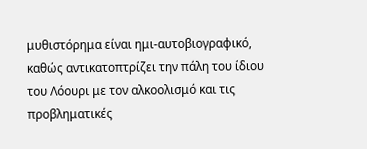μυθιστόρημα είναι ημι-αυτοβιογραφικό, καθώς αντικατοπτρίζει την πάλη του ίδιου του Λόουρι με τον αλκοολισμό και τις προβληματικές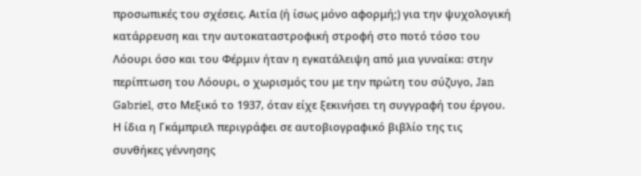προσωπικές του σχέσεις. Αιτία (ή ίσως μόνο αφορμή;) για την ψυχολογική κατάρρευση και την αυτοκαταστροφική στροφή στο ποτό τόσο του Λόουρι όσο και του Φέρμιν ήταν η εγκατάλειψη από μια γυναίκα: στην περίπτωση του Λόουρι, ο χωρισμός του με την πρώτη του σύζυγο, Jan Gabriel, στο Μεξικό το 1937, όταν είχε ξεκινήσει τη συγγραφή του έργου. Η ίδια η Γκάμπριελ περιγράφει σε αυτοβιογραφικό βιβλίο της τις συνθήκες γέννησης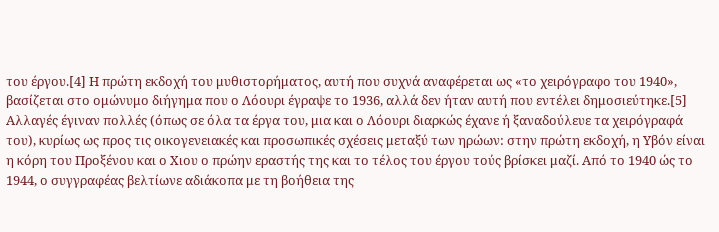του έργου.[4] Η πρώτη εκδοχή του μυθιστορήματος, αυτή που συχνά αναφέρεται ως «το χειρόγραφο του 1940», βασίζεται στο ομώνυμο διήγημα που ο Λόουρι έγραψε το 1936, αλλά δεν ήταν αυτή που εντέλει δημοσιεύτηκε.[5] Αλλαγές έγιναν πολλές (όπως σε όλα τα έργα του, μια και ο Λόουρι διαρκώς έχανε ή ξαναδούλευε τα χειρόγραφά του), κυρίως ως προς τις οικογενειακές και προσωπικές σχέσεις μεταξύ των ηρώων: στην πρώτη εκδοχή, η Υβόν είναι η κόρη του Προξένου και ο Χιου ο πρώην εραστής της και το τέλος του έργου τούς βρίσκει μαζί. Από το 1940 ώς το 1944, ο συγγραφέας βελτίωνε αδιάκοπα με τη βοήθεια της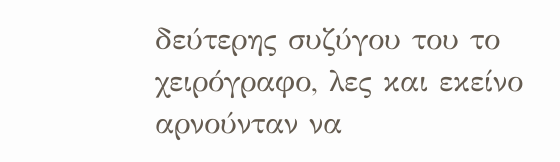δεύτερης συζύγου του το χειρόγραφο, λες και εκείνο αρνούνταν να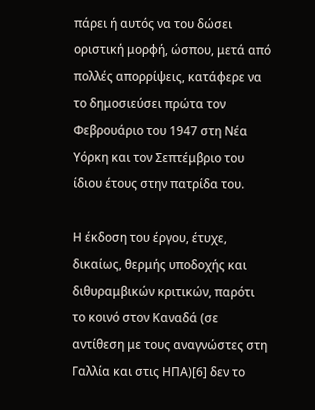πάρει ή αυτός να του δώσει οριστική μορφή, ώσπου, μετά από πολλές απορρίψεις, κατάφερε να το δημοσιεύσει πρώτα τον Φεβρουάριο του 1947 στη Νέα Υόρκη και τον Σεπτέμβριο του ίδιου έτους στην πατρίδα του.

Η έκδοση του έργου, έτυχε, δικαίως, θερμής υποδοχής και διθυραμβικών κριτικών, παρότι το κοινό στον Καναδά (σε αντίθεση με τους αναγνώστες στη Γαλλία και στις ΗΠΑ)[6] δεν το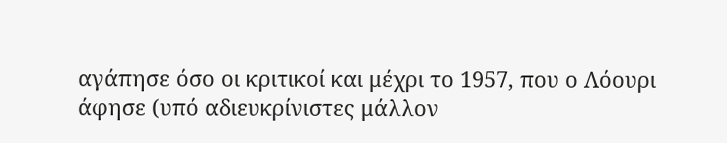αγάπησε όσο οι κριτικοί και μέχρι το 1957, που ο Λόουρι άφησε (υπό αδιευκρίνιστες μάλλον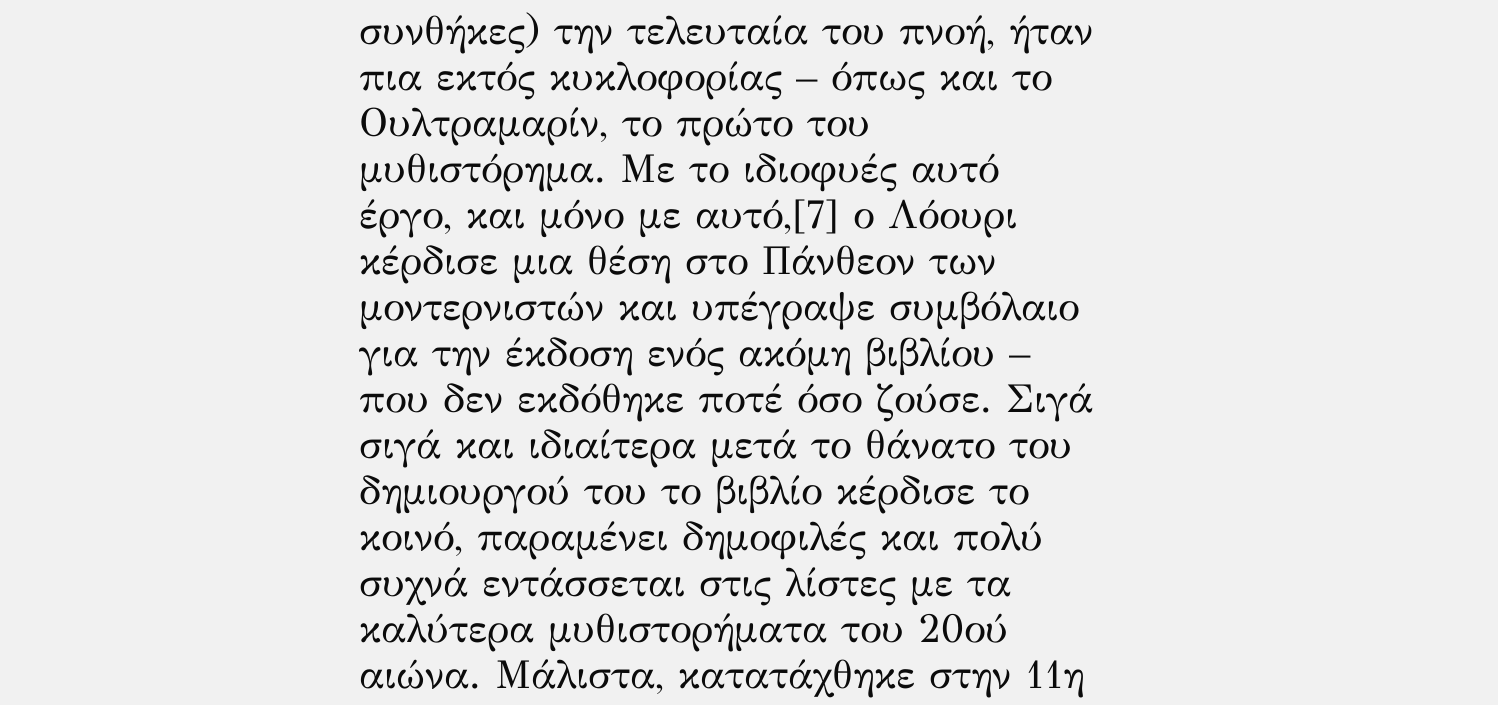συνθήκες) την τελευταία του πνοή, ήταν πια εκτός κυκλοφορίας – όπως και το Ουλτραμαρίν, το πρώτο του μυθιστόρημα. Με το ιδιοφυές αυτό έργο, και μόνο με αυτό,[7] ο Λόουρι κέρδισε μια θέση στο Πάνθεον των μοντερνιστών και υπέγραψε συμβόλαιο για την έκδοση ενός ακόμη βιβλίου – που δεν εκδόθηκε ποτέ όσο ζούσε. Σιγά σιγά και ιδιαίτερα μετά το θάνατο του δημιουργού του το βιβλίο κέρδισε το κοινό, παραμένει δημοφιλές και πολύ συχνά εντάσσεται στις λίστες με τα καλύτερα μυθιστορήματα του 20ού αιώνα. Μάλιστα, κατατάχθηκε στην 11η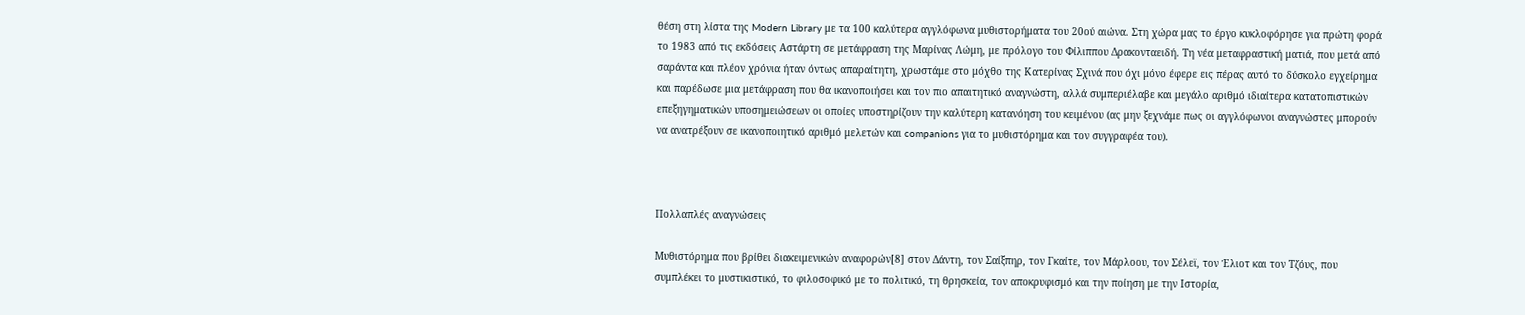θέση στη λίστα της Modern Library με τα 100 καλύτερα αγγλόφωνα μυθιστορήματα του 20ού αιώνα. Στη χώρα μας το έργο κυκλοφόρησε για πρώτη φορά το 1983 από τις εκδόσεις Αστάρτη σε μετάφραση της Μαρίνας Λώμη, με πρόλογο του Φίλιππου Δρακονταειδή. Τη νέα μεταφραστική ματιά, που μετά από σαράντα και πλέον χρόνια ήταν όντως απαραίτητη, χρωστάμε στο μόχθο της Κατερίνας Σχινά που όχι μόνο έφερε εις πέρας αυτό το δύσκολο εγχείρημα και παρέδωσε μια μετάφραση που θα ικανοποιήσει και τον πιο απαιτητικό αναγνώστη, αλλά συμπεριέλαβε και μεγάλο αριθμό ιδιαίτερα κατατοπιστικών επεξηγηματικών υποσημειώσεων οι οποίες υποστηρίζουν την καλύτερη κατανόηση του κειμένου (ας μην ξεχνάμε πως οι αγγλόφωνοι αναγνώστες μπορούν να ανατρέξουν σε ικανοποιητικό αριθμό μελετών και companions για το μυθιστόρημα και τον συγγραφέα του).



Πολλαπλές αναγνώσεις

Μυθιστόρημα που βρίθει διακειμενικών αναφορών[8] στον Δάντη, τον Σαίξπηρ, τον Γκαίτε, τον Μάρλοου, τον Σέλεϊ, τον Έλιοτ και τον Τζόυς, που συμπλέκει το μυστικιστικό, το φιλοσοφικό με το πολιτικό, τη θρησκεία, τον αποκρυφισμό και την ποίηση με την Ιστορία,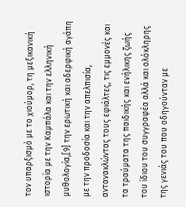τον υπαρξισμό με το χιούμορ, τη μεξικανική ιστορία με την Καμπάλα και την ελληνική μυθολογία,[9] την ερωτική και αδερφική αγάπη με την προδοσία και την απελπισία, αντανακλώντας τους εφιάλτες, τις εμμονές και τα τραύματα της παιδικής και ενήλικης ζωής του ίδιου του συγγραφέα αλλά και ολόκληρης της γενιάς του που οδηγούνταν με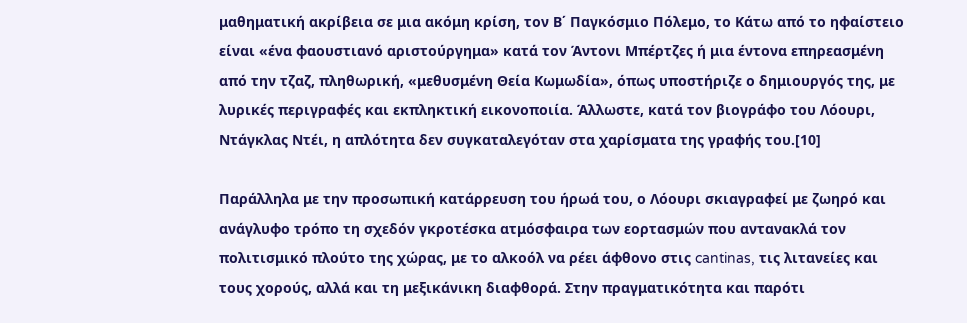μαθηματική ακρίβεια σε μια ακόμη κρίση, τον Β΄ Παγκόσμιο Πόλεμο, το Κάτω από το ηφαίστειο είναι «ένα φαουστιανό αριστούργημα» κατά τον Άντονι Μπέρτζες ή μια έντονα επηρεασμένη από την τζαζ, πληθωρική, «μεθυσμένη Θεία Κωμωδία», όπως υποστήριζε ο δημιουργός της, με λυρικές περιγραφές και εκπληκτική εικονοποιία. Άλλωστε, κατά τον βιογράφο του Λόουρι, Ντάγκλας Ντέι, η απλότητα δεν συγκαταλεγόταν στα χαρίσματα της γραφής του.[10]

Παράλληλα με την προσωπική κατάρρευση του ήρωά του, ο Λόουρι σκιαγραφεί με ζωηρό και ανάγλυφο τρόπο τη σχεδόν γκροτέσκα ατμόσφαιρα των εορτασμών που αντανακλά τον πολιτισμικό πλούτο της χώρας, με το αλκοόλ να ρέει άφθονο στις cantinas, τις λιτανείες και τους χορούς, αλλά και τη μεξικάνικη διαφθορά. Στην πραγματικότητα και παρότι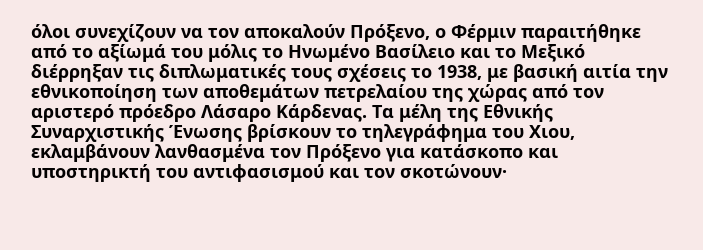όλοι συνεχίζουν να τον αποκαλούν Πρόξενο, ο Φέρμιν παραιτήθηκε από το αξίωμά του μόλις το Ηνωμένο Βασίλειο και το Μεξικό διέρρηξαν τις διπλωματικές τους σχέσεις το 1938, με βασική αιτία την εθνικοποίηση των αποθεμάτων πετρελαίου της χώρας από τον αριστερό πρόεδρο Λάσαρο Κάρδενας. Τα μέλη της Εθνικής Συναρχιστικής Ένωσης βρίσκουν το τηλεγράφημα του Χιου, εκλαμβάνουν λανθασμένα τον Πρόξενο για κατάσκοπο και υποστηρικτή του αντιφασισμού και τον σκοτώνουν·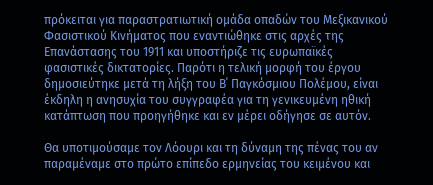πρόκειται για παραστρατιωτική ομάδα οπαδών του Μεξικανικού Φασιστικού Κινήματος που εναντιώθηκε στις αρχές της Επανάστασης του 1911 και υποστήριζε τις ευρωπαϊκές φασιστικές δικτατορίες. Παρότι η τελική μορφή του έργου δημοσιεύτηκε μετά τη λήξη του Β΄ Παγκόσμιου Πολέμου, είναι έκδηλη η ανησυχία του συγγραφέα για τη γενικευμένη ηθική κατάπτωση που προηγήθηκε και εν μέρει οδήγησε σε αυτόν.

Θα υποτιμούσαμε τον Λόουρι και τη δύναμη της πένας του αν παραμέναμε στο πρώτο επίπεδο ερμηνείας του κειμένου και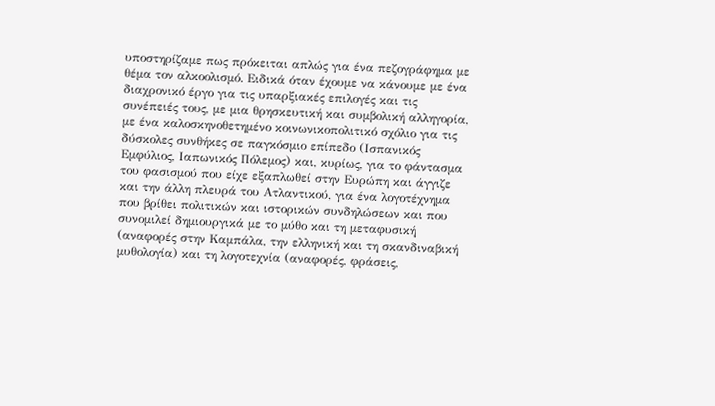υποστηρίζαμε πως πρόκειται απλώς για ένα πεζογράφημα με θέμα τον αλκοολισμό. Ειδικά όταν έχουμε να κάνουμε με ένα διαχρονικό έργο για τις υπαρξιακές επιλογές και τις συνέπειές τους, με μια θρησκευτική και συμβολική αλληγορία, με ένα καλοσκηνοθετημένο κοινωνικοπολιτικό σχόλιο για τις δύσκολες συνθήκες σε παγκόσμιο επίπεδο (Ισπανικός Εμφύλιος, Ιαπωνικός Πόλεμος) και, κυρίως, για το φάντασμα του φασισμού που είχε εξαπλωθεί στην Ευρώπη και άγγιζε και την άλλη πλευρά του Ατλαντικού, για ένα λογοτέχνημα που βρίθει πολιτικών και ιστορικών συνδηλώσεων και που συνομιλεί δημιουργικά με το μύθο και τη μεταφυσική (αναφορές στην Καμπάλα, την ελληνική και τη σκανδιναβική μυθολογία) και τη λογοτεχνία (αναφορές, φράσεις,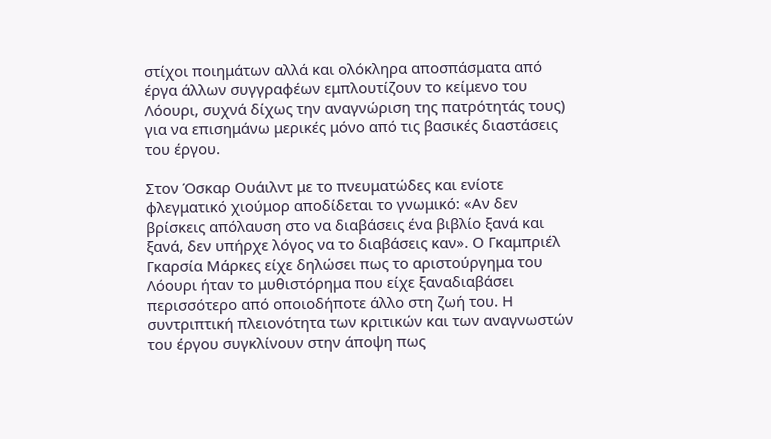στίχοι ποιημάτων αλλά και ολόκληρα αποσπάσματα από έργα άλλων συγγραφέων εμπλουτίζουν το κείμενο του Λόουρι, συχνά δίχως την αναγνώριση της πατρότητάς τους) για να επισημάνω μερικές μόνο από τις βασικές διαστάσεις του έργου.

Στον Όσκαρ Ουάιλντ με το πνευματώδες και ενίοτε φλεγματικό χιούμορ αποδίδεται το γνωμικό: «Αν δεν βρίσκεις απόλαυση στο να διαβάσεις ένα βιβλίο ξανά και ξανά, δεν υπήρχε λόγος να το διαβάσεις καν». Ο Γκαμπριέλ Γκαρσία Μάρκες είχε δηλώσει πως το αριστούργημα του Λόουρι ήταν το μυθιστόρημα που είχε ξαναδιαβάσει περισσότερο από οποιοδήποτε άλλο στη ζωή του. Η συντριπτική πλειονότητα των κριτικών και των αναγνωστών του έργου συγκλίνουν στην άποψη πως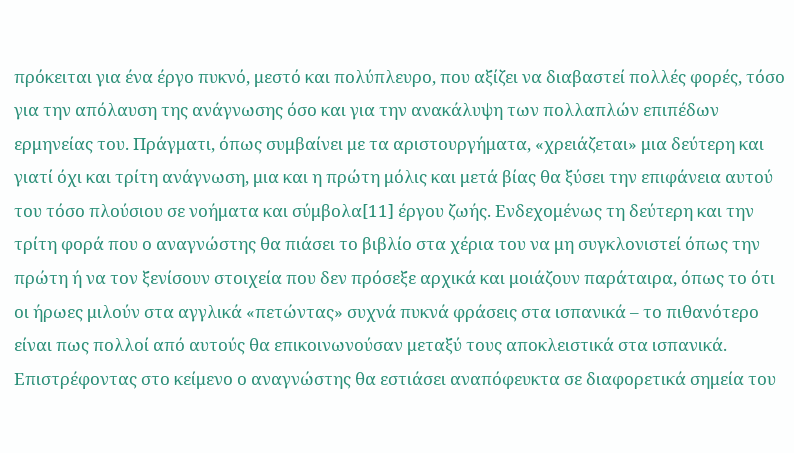πρόκειται για ένα έργο πυκνό, μεστό και πολύπλευρο, που αξίζει να διαβαστεί πολλές φορές, τόσο για την απόλαυση της ανάγνωσης όσο και για την ανακάλυψη των πολλαπλών επιπέδων ερμηνείας του. Πράγματι, όπως συμβαίνει με τα αριστουργήματα, «χρειάζεται» μια δεύτερη και γιατί όχι και τρίτη ανάγνωση, μια και η πρώτη μόλις και μετά βίας θα ξύσει την επιφάνεια αυτού του τόσο πλούσιου σε νοήματα και σύμβολα[11] έργου ζωής. Ενδεχομένως τη δεύτερη και την τρίτη φορά που ο αναγνώστης θα πιάσει το βιβλίο στα χέρια του να μη συγκλονιστεί όπως την πρώτη ή να τον ξενίσουν στοιχεία που δεν πρόσεξε αρχικά και μοιάζουν παράταιρα, όπως το ότι οι ήρωες μιλούν στα αγγλικά «πετώντας» συχνά πυκνά φράσεις στα ισπανικά – το πιθανότερο είναι πως πολλοί από αυτούς θα επικοινωνούσαν μεταξύ τους αποκλειστικά στα ισπανικά. Επιστρέφοντας στο κείμενο ο αναγνώστης θα εστιάσει αναπόφευκτα σε διαφορετικά σημεία του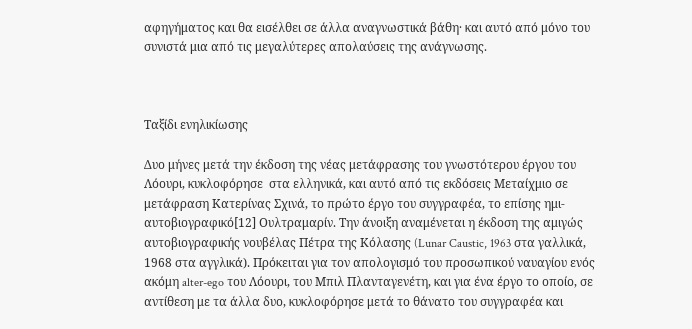αφηγήματος και θα εισέλθει σε άλλα αναγνωστικά βάθη· και αυτό από μόνο του συνιστά μια από τις μεγαλύτερες απολαύσεις της ανάγνωσης.



Ταξίδι ενηλικίωσης

Δυο μήνες μετά την έκδοση της νέας μετάφρασης του γνωστότερου έργου του Λόουρι, κυκλοφόρησε  στα ελληνικά, και αυτό από τις εκδόσεις Μεταίχμιο σε μετάφραση Κατερίνας Σχινά, το πρώτο έργο του συγγραφέα, το επίσης ημι-αυτοβιογραφικό[12] Ουλτραμαρίν. Την άνοιξη αναμένεται η έκδοση της αμιγώς αυτοβιογραφικής νουβέλας Πέτρα της Κόλασης (Lunar Caustic, 1963 στα γαλλικά, 1968 στα αγγλικά). Πρόκειται για τον απολογισμό του προσωπικού ναυαγίου ενός ακόμη alter-ego του Λόουρι, του Μπιλ Πλανταγενέτη, και για ένα έργο το οποίο, σε αντίθεση με τα άλλα δυο, κυκλοφόρησε μετά το θάνατο του συγγραφέα και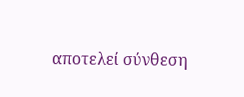αποτελεί σύνθεση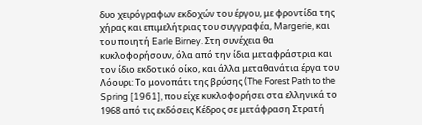δυο χειρόγραφων εκδοχών του έργου, με φροντίδα της χήρας και επιμελήτριας του συγγραφέα, Margerie, και του ποιητή Earle Birney. Στη συνέχεια θα κυκλοφορήσουν, όλα από την ίδια μεταφράστρια και τον ίδιο εκδοτικό οίκο, και άλλα μεταθανάτια έργα του Λόουρι: Το μονοπάτι της βρύσης (The Forest Path to the Spring [1961], που είχε κυκλοφορήσει στα ελληνικά το 1968 από τις εκδόσεις Κέδρος σε μετάφραση Στρατή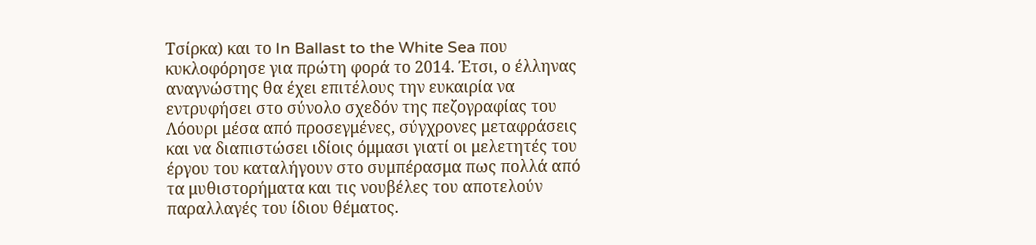Τσίρκα) και το In Ballast to the White Sea που κυκλοφόρησε για πρώτη φορά το 2014. Έτσι, ο έλληνας αναγνώστης θα έχει επιτέλους την ευκαιρία να εντρυφήσει στο σύνολο σχεδόν της πεζογραφίας του Λόουρι μέσα από προσεγμένες, σύγχρονες μεταφράσεις και να διαπιστώσει ιδίοις όμμασι γιατί οι μελετητές του έργου του καταλήγουν στο συμπέρασμα πως πολλά από τα μυθιστορήματα και τις νουβέλες του αποτελούν παραλλαγές του ίδιου θέματος.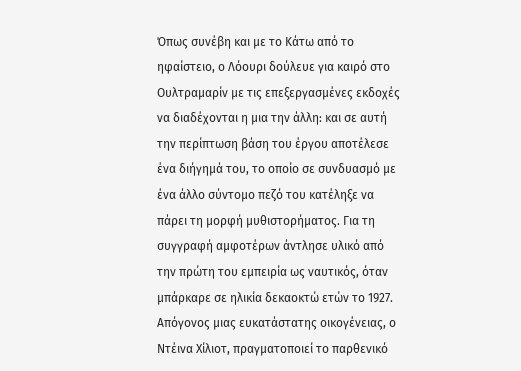Όπως συνέβη και με το Κάτω από το ηφαίστειο, ο Λόουρι δούλευε για καιρό στο Ουλτραμαρίν με τις επεξεργασμένες εκδοχές να διαδέχονται η μια την άλλη: και σε αυτή την περίπτωση βάση του έργου αποτέλεσε ένα διήγημά του, το οποίο σε συνδυασμό με ένα άλλο σύντομο πεζό του κατέληξε να πάρει τη μορφή μυθιστορήματος. Για τη συγγραφή αμφοτέρων άντλησε υλικό από την πρώτη του εμπειρία ως ναυτικός, όταν μπάρκαρε σε ηλικία δεκαοκτώ ετών το 1927. Απόγονος μιας ευκατάστατης οικογένειας, ο Ντέινα Χίλιοτ, πραγματοποιεί το παρθενικό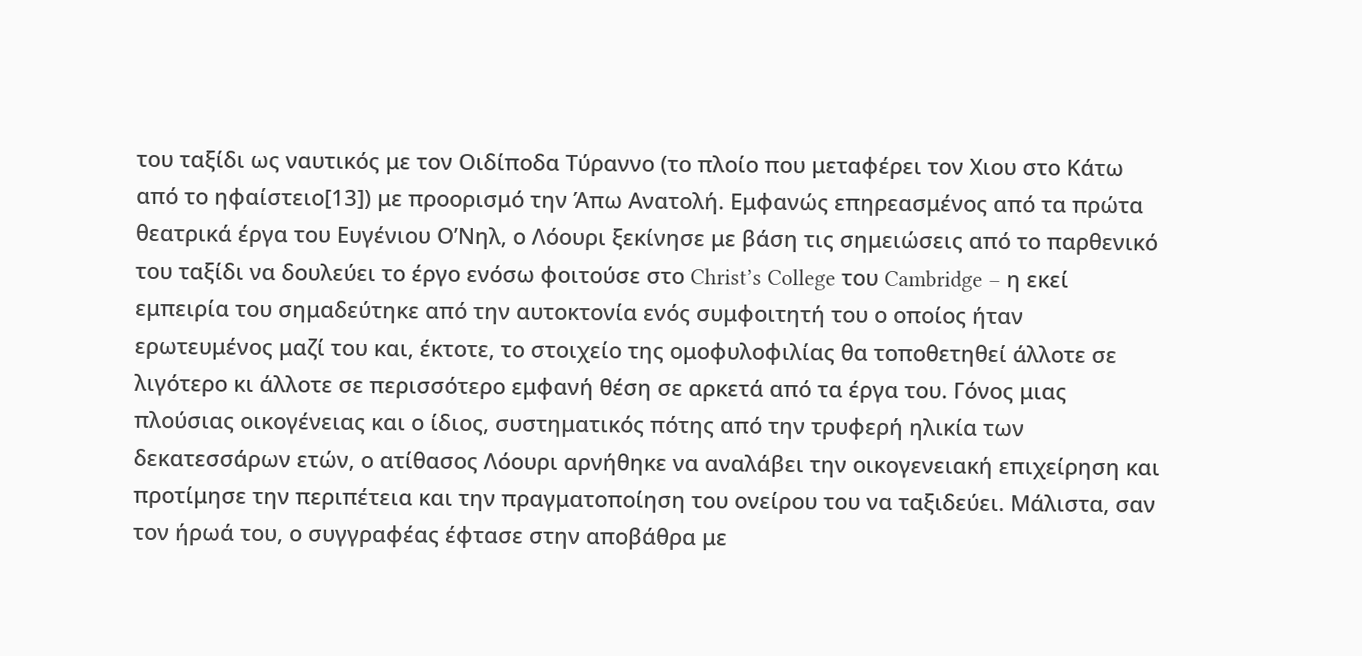του ταξίδι ως ναυτικός με τον Οιδίποδα Τύραννο (το πλοίο που μεταφέρει τον Χιου στο Κάτω από το ηφαίστειο[13]) με προορισμό την Άπω Ανατολή. Εμφανώς επηρεασμένος από τα πρώτα θεατρικά έργα του Ευγένιου Ο’Νηλ, ο Λόουρι ξεκίνησε με βάση τις σημειώσεις από το παρθενικό του ταξίδι να δουλεύει το έργο ενόσω φοιτούσε στο Christ’s College του Cambridge – η εκεί εμπειρία του σημαδεύτηκε από την αυτοκτονία ενός συμφοιτητή του ο οποίος ήταν ερωτευμένος μαζί του και, έκτοτε, το στοιχείο της ομοφυλοφιλίας θα τοποθετηθεί άλλοτε σε λιγότερο κι άλλοτε σε περισσότερο εμφανή θέση σε αρκετά από τα έργα του. Γόνος μιας πλούσιας οικογένειας και ο ίδιος, συστηματικός πότης από την τρυφερή ηλικία των δεκατεσσάρων ετών, ο ατίθασος Λόουρι αρνήθηκε να αναλάβει την οικογενειακή επιχείρηση και προτίμησε την περιπέτεια και την πραγματοποίηση του ονείρου του να ταξιδεύει. Μάλιστα, σαν τον ήρωά του, ο συγγραφέας έφτασε στην αποβάθρα με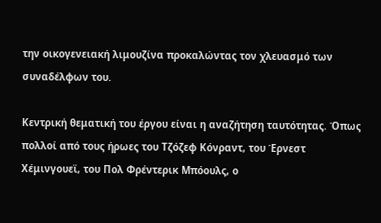την οικογενειακή λιμουζίνα προκαλώντας τον χλευασμό των συναδέλφων του.

Κεντρική θεματική του έργου είναι η αναζήτηση ταυτότητας. Όπως πολλοί από τους ήρωες του Τζόζεφ Κόνραντ, του Έρνεστ Χέμινγουεϊ, του Πολ Φρέντερικ Μπόουλς, ο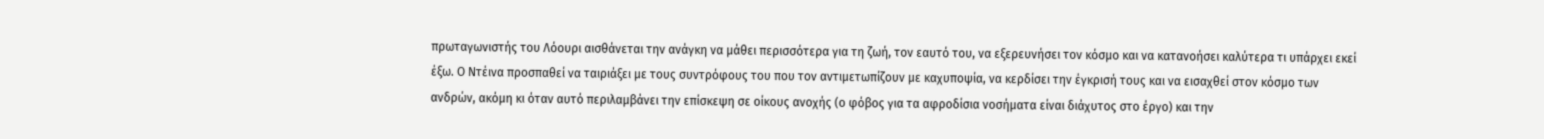πρωταγωνιστής του Λόουρι αισθάνεται την ανάγκη να μάθει περισσότερα για τη ζωή, τον εαυτό του, να εξερευνήσει τον κόσμο και να κατανοήσει καλύτερα τι υπάρχει εκεί έξω. Ο Ντέινα προσπαθεί να ταιριάξει με τους συντρόφους του που τον αντιμετωπίζουν με καχυποψία, να κερδίσει την έγκρισή τους και να εισαχθεί στον κόσμο των ανδρών, ακόμη κι όταν αυτό περιλαμβάνει την επίσκεψη σε οίκους ανοχής (ο φόβος για τα αφροδίσια νοσήματα είναι διάχυτος στο έργο) και την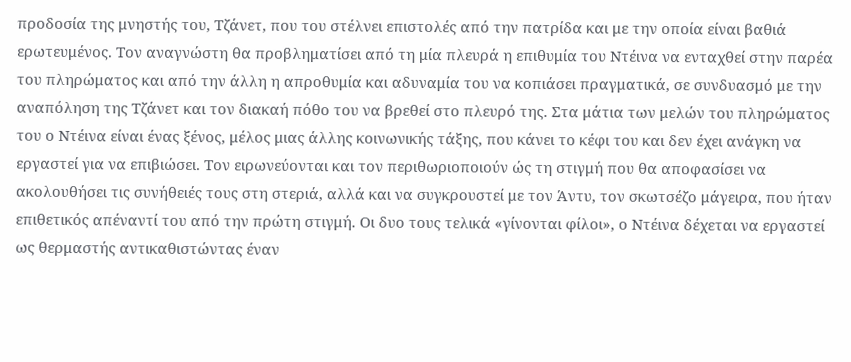προδοσία της μνηστής του, Τζάνετ, που του στέλνει επιστολές από την πατρίδα και με την οποία είναι βαθιά ερωτευμένος. Τον αναγνώστη θα προβληματίσει από τη μία πλευρά η επιθυμία του Ντέινα να ενταχθεί στην παρέα του πληρώματος και από την άλλη η απροθυμία και αδυναμία του να κοπιάσει πραγματικά, σε συνδυασμό με την αναπόληση της Τζάνετ και τον διακαή πόθο του να βρεθεί στο πλευρό της. Στα μάτια των μελών του πληρώματος του ο Ντέινα είναι ένας ξένος, μέλος μιας άλλης κοινωνικής τάξης, που κάνει το κέφι του και δεν έχει ανάγκη να εργαστεί για να επιβιώσει. Τον ειρωνεύονται και τον περιθωριοποιούν ώς τη στιγμή που θα αποφασίσει να ακολουθήσει τις συνήθειές τους στη στεριά, αλλά και να συγκρουστεί με τον Άντυ, τον σκωτσέζο μάγειρα, που ήταν επιθετικός απέναντί του από την πρώτη στιγμή. Οι δυο τους τελικά «γίνονται φίλοι», ο Ντέινα δέχεται να εργαστεί ως θερμαστής αντικαθιστώντας έναν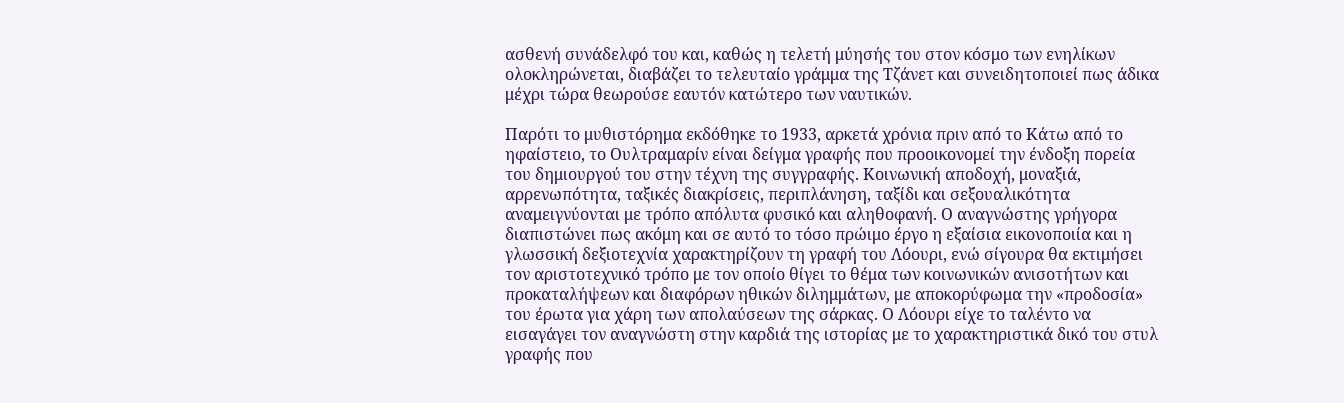ασθενή συνάδελφό του και, καθώς η τελετή μύησής του στον κόσμο των ενηλίκων ολοκληρώνεται, διαβάζει το τελευταίο γράμμα της Τζάνετ και συνειδητοποιεί πως άδικα μέχρι τώρα θεωρούσε εαυτόν κατώτερο των ναυτικών.

Παρότι το μυθιστόρημα εκδόθηκε το 1933, αρκετά χρόνια πριν από το Κάτω από το ηφαίστειο, το Ουλτραμαρίν είναι δείγμα γραφής που προοικονομεί την ένδοξη πορεία του δημιουργού του στην τέχνη της συγγραφής. Κοινωνική αποδοχή, μοναξιά, αρρενωπότητα, ταξικές διακρίσεις, περιπλάνηση, ταξίδι και σεξουαλικότητα αναμειγνύονται με τρόπο απόλυτα φυσικό και αληθοφανή. Ο αναγνώστης γρήγορα διαπιστώνει πως ακόμη και σε αυτό το τόσο πρώιμο έργο η εξαίσια εικονοποιία και η γλωσσική δεξιοτεχνία χαρακτηρίζουν τη γραφή του Λόουρι, ενώ σίγουρα θα εκτιμήσει τον αριστοτεχνικό τρόπο με τον οποίο θίγει το θέμα των κοινωνικών ανισοτήτων και προκαταλήψεων και διαφόρων ηθικών διλημμάτων, με αποκορύφωμα την «προδοσία» του έρωτα για χάρη των απολαύσεων της σάρκας. Ο Λόουρι είχε το ταλέντο να εισαγάγει τον αναγνώστη στην καρδιά της ιστορίας με το χαρακτηριστικά δικό του στυλ γραφής που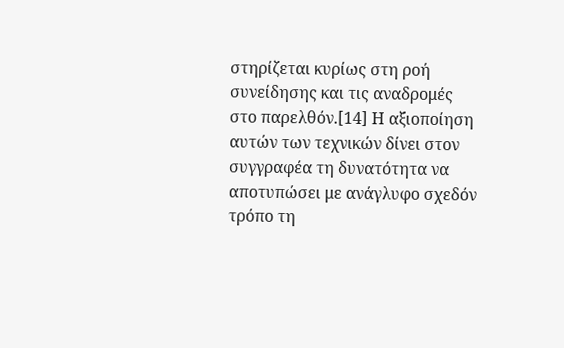στηρίζεται κυρίως στη ροή συνείδησης και τις αναδρομές στο παρελθόν.[14] Η αξιοποίηση αυτών των τεχνικών δίνει στον συγγραφέα τη δυνατότητα να αποτυπώσει με ανάγλυφο σχεδόν τρόπο τη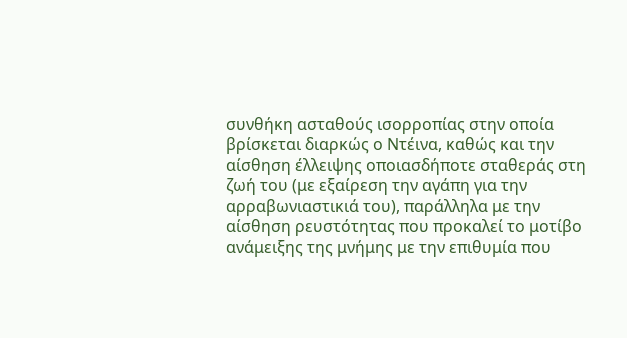συνθήκη ασταθούς ισορροπίας στην οποία βρίσκεται διαρκώς ο Ντέινα, καθώς και την αίσθηση έλλειψης οποιασδήποτε σταθεράς στη ζωή του (με εξαίρεση την αγάπη για την αρραβωνιαστικιά του), παράλληλα με την αίσθηση ρευστότητας που προκαλεί το μοτίβο ανάμειξης της μνήμης με την επιθυμία που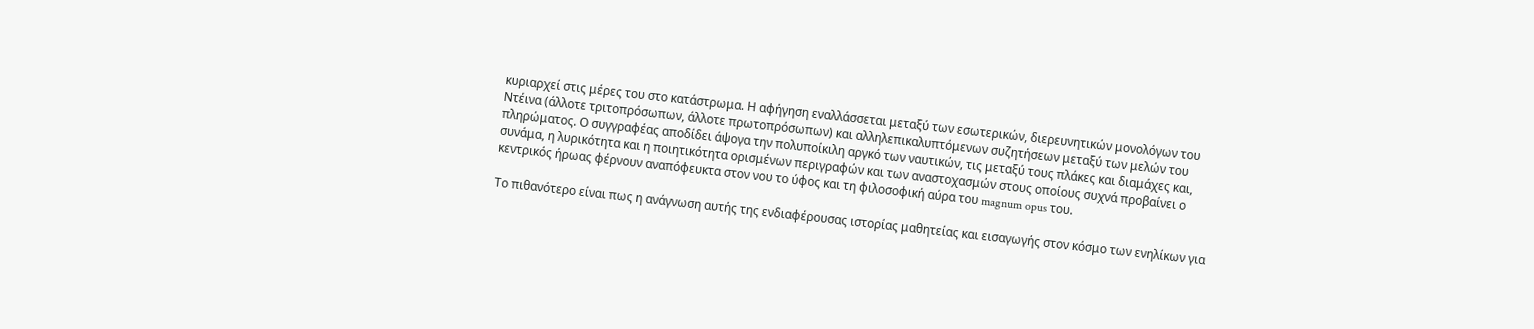κυριαρχεί στις μέρες του στο κατάστρωμα. Η αφήγηση εναλλάσσεται μεταξύ των εσωτερικών, διερευνητικών μονολόγων του Ντέινα (άλλοτε τριτοπρόσωπων, άλλοτε πρωτοπρόσωπων) και αλληλεπικαλυπτόμενων συζητήσεων μεταξύ των μελών του πληρώματος. Ο συγγραφέας αποδίδει άψογα την πολυποίκιλη αργκό των ναυτικών, τις μεταξύ τους πλάκες και διαμάχες και, συνάμα, η λυρικότητα και η ποιητικότητα ορισμένων περιγραφών και των αναστοχασμών στους οποίους συχνά προβαίνει ο κεντρικός ήρωας φέρνουν αναπόφευκτα στον νου το ύφος και τη φιλοσοφική αύρα του magnum opus του.

Το πιθανότερο είναι πως η ανάγνωση αυτής της ενδιαφέρουσας ιστορίας μαθητείας και εισαγωγής στον κόσμο των ενηλίκων για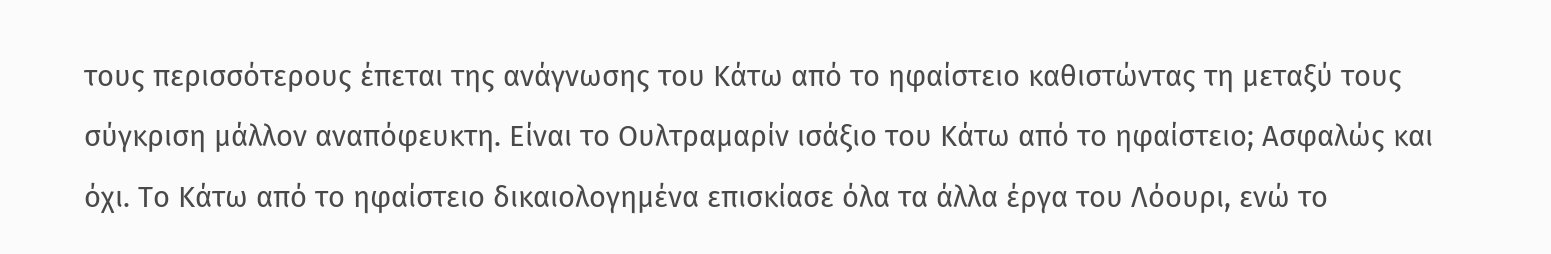τους περισσότερους έπεται της ανάγνωσης του Κάτω από το ηφαίστειο καθιστώντας τη μεταξύ τους σύγκριση μάλλον αναπόφευκτη. Είναι το Ουλτραμαρίν ισάξιο του Κάτω από το ηφαίστειο; Ασφαλώς και όχι. Το Κάτω από το ηφαίστειο δικαιολογημένα επισκίασε όλα τα άλλα έργα του Λόουρι, ενώ το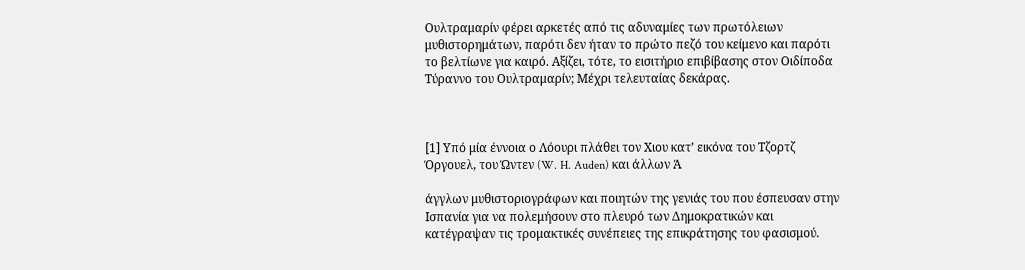Ουλτραμαρίν φέρει αρκετές από τις αδυναμίες των πρωτόλειων μυθιστορημάτων, παρότι δεν ήταν το πρώτο πεζό του κείμενο και παρότι το βελτίωνε για καιρό. Αξίζει, τότε, το εισιτήριο επιβίβασης στον Οιδίποδα Τύραννο του Ουλτραμαρίν; Μέχρι τελευταίας δεκάρας.



[1] Υπό μία έννοια ο Λόουρι πλάθει τον Χιου κατ’ εικόνα του Τζορτζ Όργουελ, του Ώντεν (W. H. Auden) και άλλων Ά

άγγλων μυθιστοριογράφων και ποιητών της γενιάς του που έσπευσαν στην Ισπανία για να πολεμήσουν στο πλευρό των Δημοκρατικών και κατέγραψαν τις τρομακτικές συνέπειες της επικράτησης του φασισμού.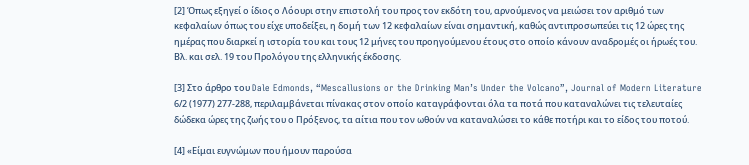[2] Όπως εξηγεί ο ίδιος ο Λόουρι στην επιστολή του προς τον εκδότη του, αρνούμενος να μειώσει τον αριθμό των κεφαλαίων όπως του είχε υποδείξει, η δομή των 12 κεφαλαίων είναι σημαντική, καθώς αντιπροσωπεύει τις 12 ώρες της ημέρας που διαρκεί η ιστορία του και τους 12 μήνες του προηγούμενου έτους στο οποίο κάνουν αναδρομές οι ήρωές του. Βλ. και σελ. 19 του Προλόγου της ελληνικής έκδοσης.

[3] Στο άρθρο του Dale Edmonds, “Mescallusions or the Drinking Man’s Under the Volcano”, Journal of Modern Literature 6/2 (1977) 277-288, περιλαμβάνεται πίνακας στον οποίο καταγράφονται όλα τα ποτά που καταναλώνει τις τελευταίες δώδεκα ώρες της ζωής του ο Πρόξενος, τα αίτια που τον ωθούν να καταναλώσει το κάθε ποτήρι και το είδος του ποτού.

[4] «Είμαι ευγνώμων που ήμουν παρούσα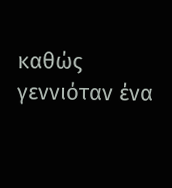καθώς γεννιόταν ένα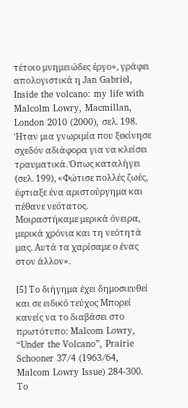τέτοιο μνημειώδες έργο», γράφει απολογιστικά η Jan Gabriel, Inside the volcano: my life with Malcolm Lowry, Macmillan, London 2010 (2000), σελ. 198. Ήταν μια γνωριμία που ξεκίνησε σχεδόν αδιάφορα για να κλείσει τραυματικά. Όπως καταλήγει (σελ. 199), «Φώτισε πολλές ζωές, έφτιαξε ένα αριστούργημα και πέθανε νεότατος. Μοιραστήκαμε μερικά όνειρα, μερικά χρόνια και τη νεότητά μας. Αυτά τα χαρίσαμε ο ένας στον άλλον».

[5] Το διήγημα έχει δημοσιευθεί και σε ειδικό τεύχος Μπορεί κανείς να το διαβάσει στο πρωτότυπο: Malcom Lowry, “Under the Volcano”, Prairie Schooner 37/4 (1963/64, Malcom Lowry Issue) 284-300. Το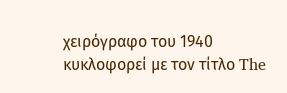χειρόγραφο του 1940 κυκλοφορεί με τον τίτλο The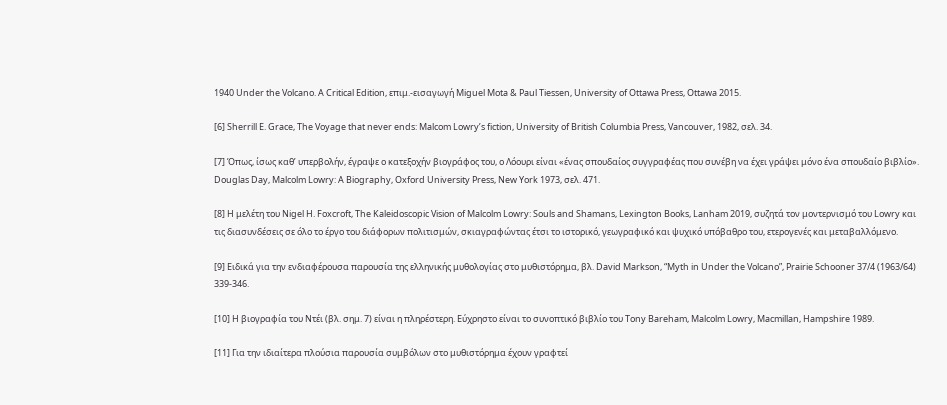1940 Under the Volcano. A Critical Edition, επιμ.-εισαγωγή Miguel Mota & Paul Tiessen, University of Ottawa Press, Ottawa 2015.

[6] Sherrill E. Grace, The Voyage that never ends: Malcom Lowry’s fiction, University οf British Columbia Press, Vancouver, 1982, σελ. 34.

[7] Όπως, ίσως καθ’ υπερβολήν, έγραψε ο κατεξοχήν βιογράφος του, ο Λόουρι είναι «ένας σπουδαίος συγγραφέας που συνέβη να έχει γράψει μόνο ένα σπουδαίο βιβλίο». Douglas Day, Malcolm Lowry: A Biography, Oxford University Press, New York 1973, σελ. 471.

[8] Η μελέτη του Nigel H. Foxcroft, The Kaleidoscopic Vision of Malcolm Lowry: Souls and Shamans, Lexington Books, Lanham 2019, συζητά τον μοντερνισμό του Lowry και τις διασυνδέσεις σε όλο το έργο του διάφορων πολιτισμών, σκιαγραφώντας έτσι το ιστορικό, γεωγραφικό και ψυχικό υπόβαθρο του, ετερογενές και μεταβαλλόμενο.

[9] Ειδικά για την ενδιαφέρουσα παρουσία της ελληνικής μυθολογίας στο μυθιστόρημα, βλ. David Markson, “Myth in Under the Volcano”, Prairie Schooner 37/4 (1963/64) 339-346.

[10] Η βιογραφία του Ντέι (βλ. σημ. 7) είναι η πληρέστερη. Εύχρηστο είναι το συνοπτικό βιβλίο του Tony Bareham, Malcolm Lowry, Macmillan, Hampshire 1989.

[11] Για την ιδιαίτερα πλούσια παρουσία συμβόλων στο μυθιστόρημα έχουν γραφτεί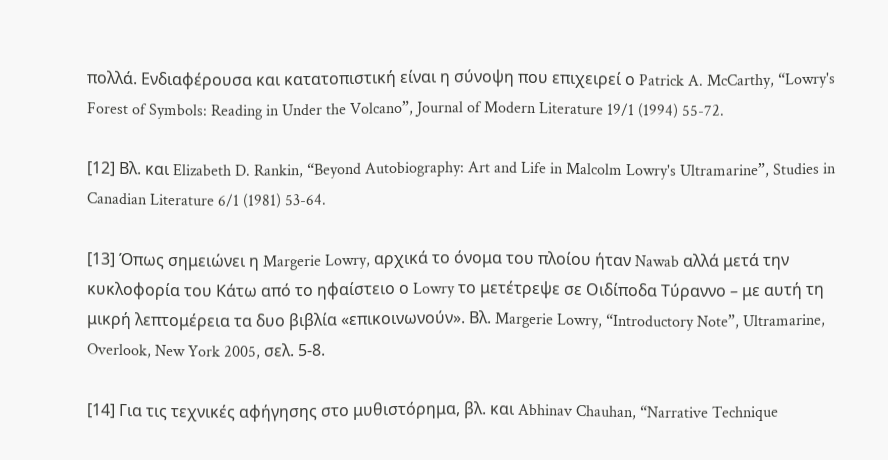πολλά. Ενδιαφέρουσα και κατατοπιστική είναι η σύνοψη που επιχειρεί ο Patrick A. McCarthy, “Lowry's Forest of Symbols: Reading in Under the Volcano”, Journal of Modern Literature 19/1 (1994) 55-72.

[12] Βλ. και Elizabeth D. Rankin, “Beyond Autobiography: Art and Life in Malcolm Lowry's Ultramarine”, Studies in Canadian Literature 6/1 (1981) 53-64.

[13] Όπως σημειώνει η Margerie Lowry, αρχικά το όνομα του πλοίου ήταν Nawab αλλά μετά την κυκλοφορία του Κάτω από το ηφαίστειο ο Lowry το μετέτρεψε σε Οιδίποδα Tύραννο – με αυτή τη μικρή λεπτομέρεια τα δυο βιβλία «επικοινωνούν». Βλ. Margerie Lowry, “Introductory Note”, Ultramarine, Overlook, New York 2005, σελ. 5-8.

[14] Για τις τεχνικές αφήγησης στο μυθιστόρημα, βλ. και Abhinav Chauhan, “Narrative Technique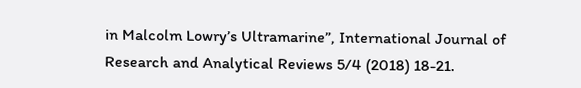in Malcolm Lowry’s Ultramarine”, International Journal of Research and Analytical Reviews 5/4 (2018) 18-21.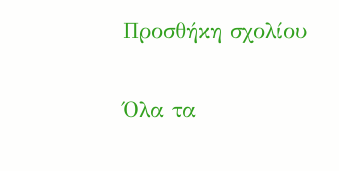Προσθήκη σχολίου

Όλα τα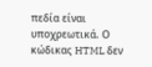πεδία είναι υποχρεωτικά. Ο κώδικας HTML δεν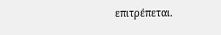επιτρέπεται.